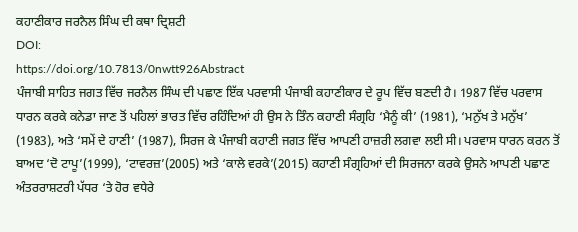ਕਹਾਣੀਕਾਰ ਜਰਨੈਲ ਸਿੰਘ ਦੀ ਕਥਾ ਦ੍ਰਿਸ਼ਟੀ
DOI:
https://doi.org/10.7813/0nwtt926Abstract
ਪੰਜਾਬੀ ਸਾਹਿਤ ਜਗਤ ਵਿੱਚ ਜਰਨੈਲ ਸਿੰਘ ਦੀ ਪਛਾਣ ਇੱਕ ਪਰਵਾਸੀ ਪੰਜਾਬੀ ਕਹਾਣੀਕਾਰ ਦੇ ਰੂਪ ਵਿੱਚ ਬਣਦੀ ਹੈ। 1987 ਵਿੱਚ ਪਰਵਾਸ ਧਾਰਨ ਕਰਕੇ ਕਨੇਡਾ ਜਾਣ ਤੋਂ ਪਹਿਲਾਂ ਭਾਰਤ ਵਿੱਚ ਰਹਿੰਦਿਆਂ ਹੀ ਉਸ ਨੇ ਤਿੰਨ ਕਹਾਣੀ ਸੰਗ੍ਰਹਿ ‘ਮੈਨੂੰ ਕੀ’ (1981), ‘ਮਨੁੱਖ ਤੇ ਮਨੁੱਖ’ (1983), ਅਤੇ ‘ਸਮੇਂ ਦੇ ਹਾਣੀ’ (1987), ਸਿਰਜ ਕੇ ਪੰਜਾਬੀ ਕਹਾਣੀ ਜਗਤ ਵਿੱਚ ਆਪਣੀ ਹਾਜ਼ਰੀ ਲਗਵਾ ਲਈ ਸੀ। ਪਰਵਾਸ ਧਾਰਨ ਕਰਨ ਤੋਂ ਬਾਅਦ ‘ਦੋ ਟਾਪੂ’(1999), ‘ਟਾਵਰਜ਼’(2005) ਅਤੇ ‘ਕਾਲੇ ਵਰਕੇ’(2015) ਕਹਾਣੀ ਸੰਗ੍ਰਹਿਆਂ ਦੀ ਸਿਰਜਨਾ ਕਰਕੇ ਉਸਨੇ ਆਪਣੀ ਪਛਾਣ ਅੰਤਰਰਾਸ਼ਟਰੀ ਪੱਧਰ ‘ਤੇ ਹੋਰ ਵਧੇਰੇ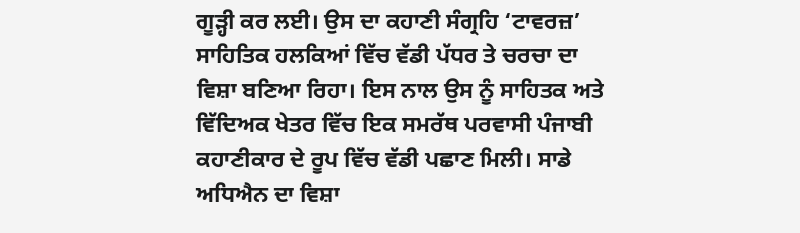ਗੂੜ੍ਹੀ ਕਰ ਲਈ। ਉਸ ਦਾ ਕਹਾਣੀ ਸੰਗ੍ਰਹਿ ‘ਟਾਵਰਜ਼’ ਸਾਹਿਤਿਕ ਹਲਕਿਆਂ ਵਿੱਚ ਵੱਡੀ ਪੱਧਰ ਤੇ ਚਰਚਾ ਦਾ ਵਿਸ਼ਾ ਬਣਿਆ ਰਿਹਾ। ਇਸ ਨਾਲ ਉਸ ਨੂੰ ਸਾਹਿਤਕ ਅਤੇ ਵਿੱਦਿਅਕ ਖੇਤਰ ਵਿੱਚ ਇਕ ਸਮਰੱਥ ਪਰਵਾਸੀ ਪੰਜਾਬੀ ਕਹਾਣੀਕਾਰ ਦੇ ਰੂਪ ਵਿੱਚ ਵੱਡੀ ਪਛਾਣ ਮਿਲੀ। ਸਾਡੇ ਅਧਿਐਨ ਦਾ ਵਿਸ਼ਾ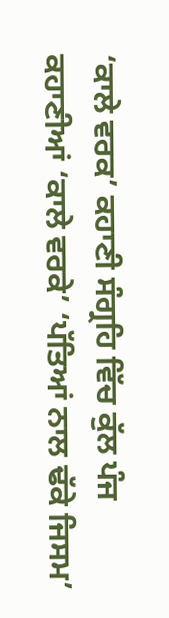‘ਕਾਲੇ ਵਰਕ’ ਕਹਾਣੀ ਸੰਗ੍ਰਹਿ ਵਿੱਚ ਕੁੱਲ ਪੰਜ ਕਹਾਣੀਆਂ ‘ਕਾਲੇ ਵਰਕੇ’ ‘ਪੱਤਿਆਂ ਨਾਲ ਢੱਕੇ ਜਿਸਮ’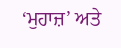‘ਮੁਹਾਜ਼’ ਅਤੇ